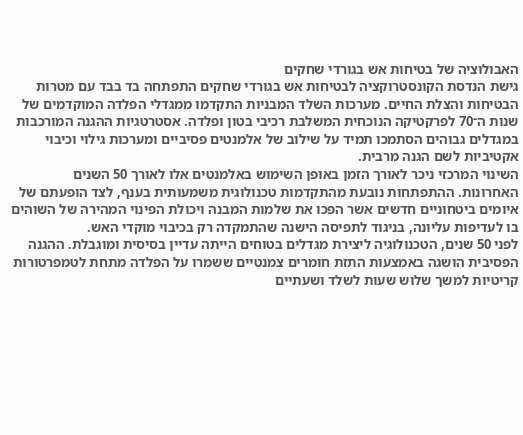האבולוציה של בטיחות אש בגורדי שחקים
גישת הנדסת הקונסטרוקציה לבטיחות אש בגורדי שחקים התפתחה בד בבד עם מטרות הבטיחות והצלת החיים. מערכות השלד המבניות התקדמו ממגדלי הפלדה המוקדמים של שנות ה־70 לפרקטיקה הנוכחית המשלבת רכיבי בטון ופלדה. אסטרטגיות ההגנה המורכבות במגדלים גבוהים הסתמכו תמיד על שילוב של אלמנטים פסיביים ומערכות גילוי וכיבוי אקטיביות לשם הגנה מרבית.
השינוי המרכזי ניכר לאורך הזמן באופן השימוש באלמנטים אלו לאורך 50 השנים האחרונות. ההתפתחות נובעת מהתקדמות טכנולוגית משמעותית בענף, לצד הופעתם של איומים ביטחוניים חדשים אשר הפכו את שלמות המבנה ויכולת הפינוי המהירה של השוהים בו לעדיפות עליונה, בניגוד לתפיסה הישנה שהתמקדה רק בכיבוי מוקדי האש.
לפני 50 שנים, הטכנולוגיה ליצירת מגדלים בטוחים הייתה עדיין בסיסית ומוגבלת. ההגנה הפסיבית הושגה באמצעות התזת חומרים צמנטיים ששמרו על הפלדה מתחת לטמפרטורות קריטיות למשך שלוש שעות לשלד ושעתיים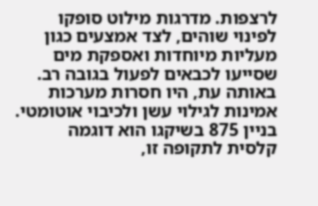לרצפות. מדרגות מילוט סופקו לפינוי שוהים, לצד אמצעים כגון מעליות מיוחדות ואספקת מים שסייעו לכבאים לפעול בגובה רב.
באותה עת, היו חסרות מערכות אמינות לגילוי עשן ולכיבוי אוטומטי. בניין 875 בשיקגו הוא דוגמה קלסית לתקופה זו,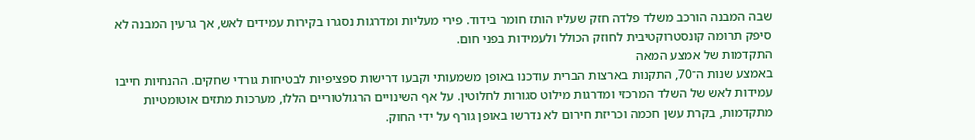שבה המבנה הורכב משלד פלדה חזק שעליו הותז חומר בידוד. פירי מעליות ומדרגות נסגרו בקירות עמידים לאש, אך גרעין המבנה לא סיפק תרומה קונסטרוקטיבית לחוזק הכולל ולעמידות בפני חום.
התקדמות של אמצע המאה
באמצע שנות ה־70, התקנות בארצות הברית עודכנו באופן משמעותי וקבעו דרישות ספציפיות לבטיחות גורדי שחקים. ההנחיות חייבו עמידות לאש של השלד המרכזי ומדרגות מילוט סגורות לחלוטין. על אף השינויים הרגולטוריים הללו, מערכות מתזים אוטומטיות מתקדמות, בקרת עשן חכמה וכריזת חירום לא נדרשו באופן גורף על ידי החוק.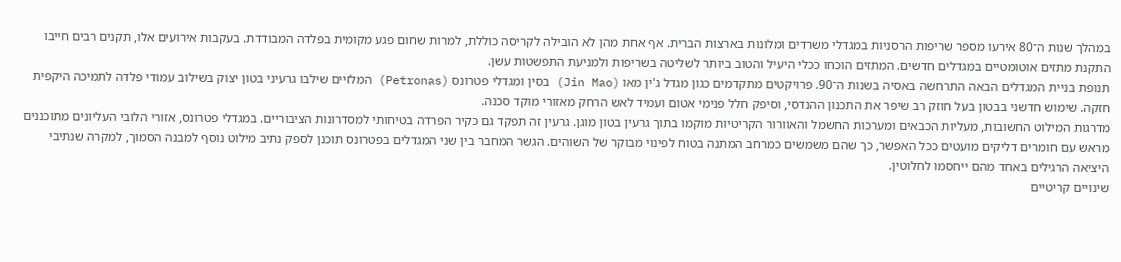במהלך שנות ה־80 אירעו מספר שריפות הרסניות במגדלי משרדים ומלונות בארצות הברית. אף אחת מהן לא הובילה לקריסה כוללת, למרות שחום פגע מקומית בפלדה המבודדת. בעקבות אירועים אלו, תקנים רבים חייבו התקנת מתזים אוטומטיים במגדלים חדשים. המתזים הוכחו ככלי היעיל והטוב ביותר לשליטה בשריפות ולמניעת התפשטות עשן.
תנופת בניית המגדלים הבאה התרחשה באסיה בשנות ה־90. פרויקטים מתקדמים כגון מגדל ג'ין מאו (Jin Mao) בסין ומגדלי פטרונס (Petronas) המלזיים שילבו גרעיני בטון יצוק בשילוב עמודי פלדה לתמיכה היקפית חזקה. שימוש חדשני בבטון בעל חוזק רב שיפר את התכנון ההנדסי, וסיפק חלל פנימי אטום ועמיד לאש הרחק מאזורי מוקד סכנה.
מדרגות המילוט החשובות, מעליות הכבאים ומערכות החשמל והאוורור הקריטיות מוקמו בתוך גרעין בטון מוגן. גרעין זה תפקד גם כקיר הפרדה בטיחותי למסדרונות הציבוריים. במגדלי פטרונס, אזורי הלובי העליונים מתוכננים מראש עם חומרים דליקים מועטים ככל האפשר, כך שהם משמשים כמרחב המתנה בטוח לפינוי מבוקר של השוהים. הגשר המחבר בין שני המגדלים בפטרונס תוכנן לספק נתיב מילוט נוסף למבנה הסמוך, למקרה שנתיבי היציאה הרגילים באחד מהם ייחסמו לחלוטין.
שינויים קריטיים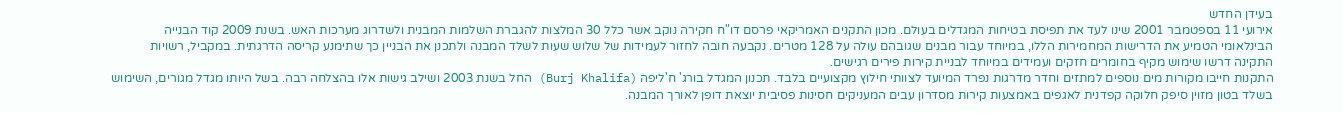בעידן החדש
אירועי 11 בספטמבר 2001 שינו לעד את תפיסת בטיחות המגדלים בעולם. מכון התקנים האמריקאי פרסם דו"ח חקירה נוקב אשר כלל 30 המלצות להגברת השלמות המבנית ולשדרוג מערכות האש. בשנת 2009 קוד הבנייה הבינלאומי הטמיע את הדרישות המחמירות הללו, במיוחד עבור מבנים שגובהם עולה על 128 מטרים. נקבעה חובה לחזור לעמידות של שלוש שעות לשלד המבנה ולתכנן את הבניין כך שתימנע קריסה הדרגתית. במקביל, רשויות התקינה דרשו שימוש מקיף בחומרים חזקים ועמידים במיוחד לבניית קירות פירים רגישים.
התקנות חייבו מקורות מים נוספים למתזים וחדר מדרגות נפרד המיועד לצוותי חילוץ מקצועיים בלבד. תכנון המגדל בורג' ח'ליפה (Burj Khalifa) החל בשנת 2003 ושילב גישות אלו בהצלחה רבה. בשל היותו מגדל מגורים, השימוש בשלד בטון מזוין סיפק חלוקה קפדנית לאגפים באמצעות קירות מסדרון עבים המעניקים חסינות פסיבית יוצאת דופן לאורך המבנה.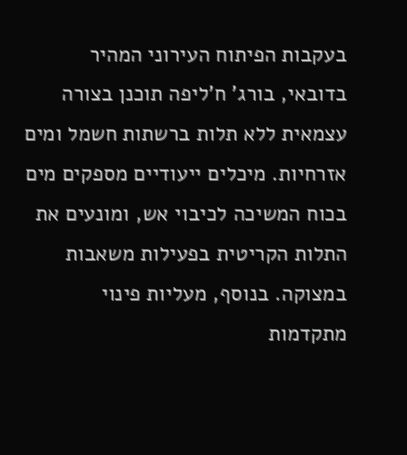בעקבות הפיתוח העירוני המהיר בדובאי, בורג' ח'ליפה תוכנן בצורה עצמאית ללא תלות ברשתות חשמל ומים אזרחיות. מיכלים ייעודיים מספקים מים בכוח המשיכה לכיבוי אש, ומונעים את התלות הקריטית בפעילות משאבות במצוקה. בנוסף, מעליות פינוי מתקדמות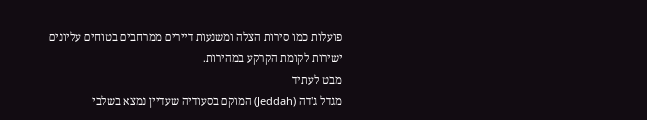פועלות כמו סירות הצלה ומשנעות דיירים ממרחבים בטוחים עליונים ישירות לקומת הקרקע במהירות.
מבט לעתיד
מגדל ג'דה (Jeddah) המוקם בסעודיה שעדיין נמצא בשלבי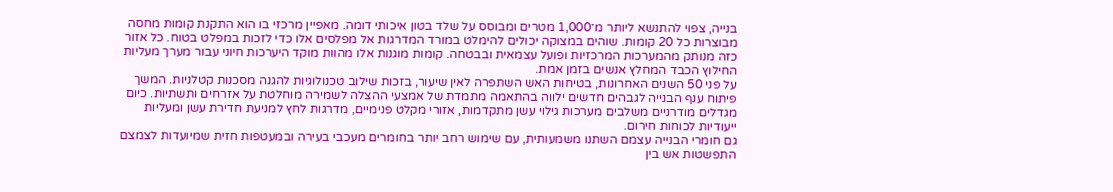בנייה, צפוי להתנשא ליותר מ־1,000 מטרים ומבוסס על שלד בטון איכותי דומה. מאפיין מרכזי בו הוא התקנת קומות מחסה מבוצרות כל 20 קומות. שוהים במצוקה יכולים להימלט במורד המדרגות אל מפלסים אלו כדי לזכות במפלט בטוח. כל אזור כזה מנותק מהמערכות המרכזיות ופועל עצמאית ובבטחה. קומות מוגנות אלו מהוות מוקד היערכות חיוני עבור מערך מעליות החילוץ הכבד המחלץ אנשים בזמן אמת.
על פני 50 השנים האחרונות, בטיחות האש השתפרה לאין שיעור, בזכות שילוב טכנולוגיות להגנה מסכנות קטלניות. המשך פיתוח ענף הבנייה לגבהים חדשים ילווה בהתאמה מתמדת של אמצעי ההצלה לשמירה מוחלטת על אזרחים ותשתיות. כיום מגדלים מודרניים משלבים מערכות גילוי עשן מתקדמות, אזורי מקלט פנימיים, מדרגות לחץ למניעת חדירת עשן ומעליות ייעודיות לכוחות חירום.
גם חומרי הבנייה עצמם השתנו משמעותית, עם שימוש רחב יותר בחומרים מעכבי בעירה ובמעטפות חזית שמיועדות לצמצם התפשטות אש בין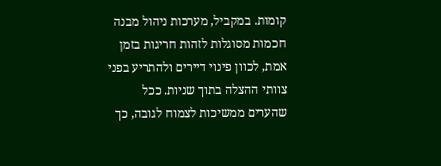קומות. במקביל, מערכות ניהול מבנה חכמות מסוגלות לזהות חריגות בזמן אמת, לכוון פינוי דיירים ולהתריע בפני צוותי ההצלה בתוך שניות. ככל שהערים ממשיכות לצמוח לגובה, כך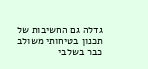גדלה גם החשיבות של תכנון בטיחותי משולב כבר בשלבי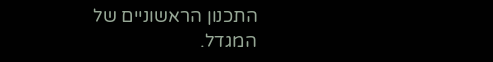התכנון הראשוניים של המגדל.